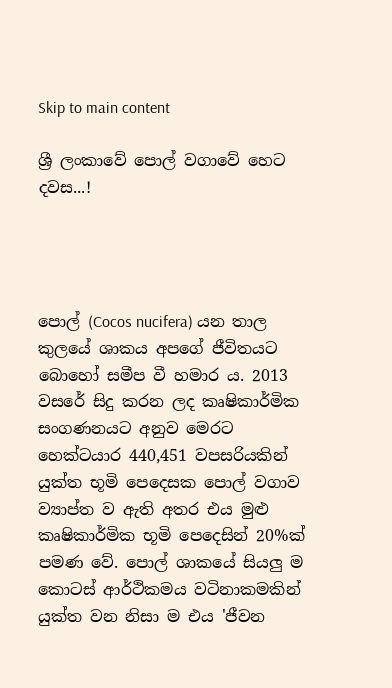Skip to main content

ශ්‍රී ලංකාවේ පොල් වගාවේ හෙට දවස...!




පොල් (Cocos nucifera) යන තාල කුලයේ ශාකය අපගේ ජීවිතයට බොහෝ සමීප වී හමාර ය. 2013 වසරේ සිදු කරන ලද කෘෂිකාර්මික සංගණනයට අනුව මෙරට හෙක්‌ටයාර 440,451 වපසරියකින් යුක්‌ත භූමි පෙදෙසක පොල් වගාව ව්‍යාප්ත ව ඇති අතර එය මුළු කෘෂිකාර්මික භූමි පෙදෙසින් 20%ක්‌ පමණ වේ. පොල් ශාකයේ සියලු ම කොටස්‌ ආර්ථිකමය වටිනාකමකින් යුක්‌ත වන නිසා ම එය 'ජීවන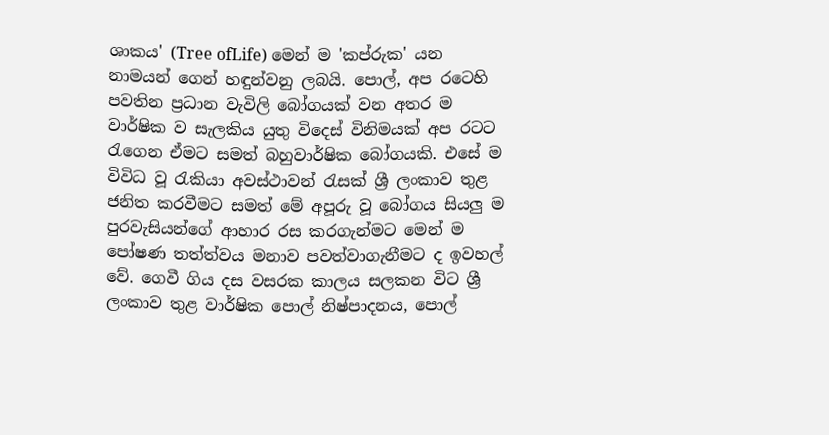ශාකය' (Tree ofLife) මෙන් ම 'කප්රුක' යන නාමයන් ගෙන් හඳුන්වනු ලබයි. පොල්, අප රටෙහි පවතින ප්‍රධාන වැවිලි බෝගයක්‌ වන අතර ම වාර්ෂික ව සැලකිය යුතු විදෙස්‌ විනිමයක්‌ අප රටට රැගෙන ඒමට සමත් බහුවාර්ෂික බෝගයකි. එසේ ම විවිධ වූ රැකියා අවස්‌ථාවන් රැසක්‌ ශ්‍රී ලංකාව තුළ ජනිත කරවීමට සමත් මේ අපූරු වූ බෝගය සියලු ම පුරවැසියන්ගේ ආහාර රස කරගැන්මට මෙන් ම පෝෂණ තත්ත්වය මනාව පවත්වාගැනීමට ද ඉවහල් වේ. ගෙවී ගිය දස වසරක කාලය සලකන විට ශ්‍රී ලංකාව තුළ වාර්ෂික පොල් නිෂ්පාදනය, පොල්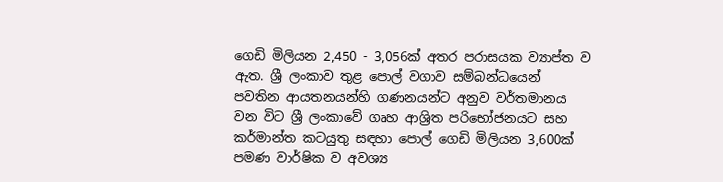ගෙඩි මිලියන 2,450 - 3,056ක්‌ අතර පරාසයක ව්‍යාප්ත ව ඇත. ශ්‍රී ලංකාව තුළ පොල් වගාව සම්බන්ධයෙන් පවතින ආයතනයන්හි ගණනයන්ට අනුව වර්තමානය වන විට ශ්‍රී ලංකාවේ ගෘහ ආශ්‍රිත පරිභෝජනයට සහ කර්මාන්ත කටයුතු සඳහා පොල් ගෙඩි මිලියන 3,600ක්‌ පමණ වාර්ෂික ව අවශ්‍ය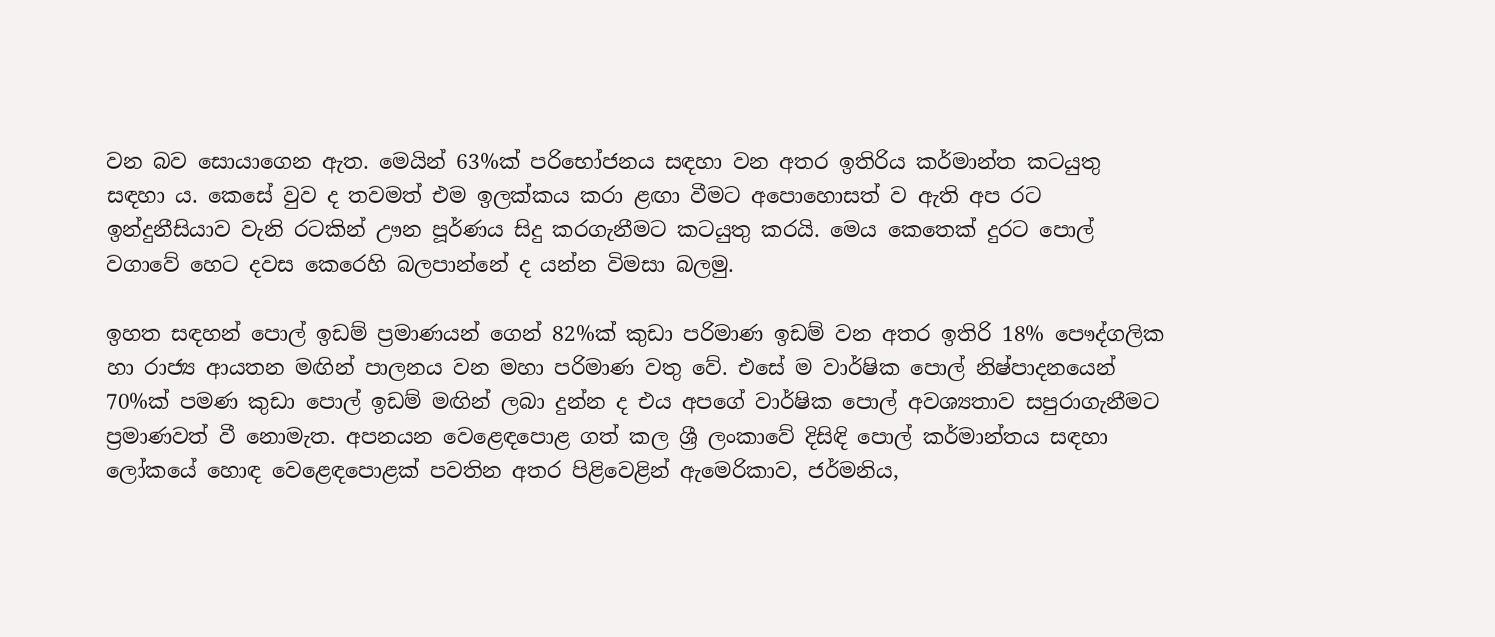වන බව සොයාගෙන ඇත. මෙයින් 63%ක්‌ පරිභෝජනය සඳහා වන අතර ඉතිරිය කර්මාන්ත කටයුතු සඳහා ය. කෙසේ වුව ද තවමත් එම ඉලක්‌කය කරා ළඟා වීමට අපොහොසත් ව ඇති අප රට ඉන්දුනීසියාව වැනි රටකින් ඌන පූර්ණය සිදු කරගැනීමට කටයුතු කරයි. මෙය කෙතෙක්‌ දුරට පොල් වගාවේ හෙට දවස කෙරෙහි බලපාන්නේ ද යන්න විමසා බලමු.

ඉහත සඳහන් පොල් ඉඩම් ප්‍රමාණයන් ගෙන් 82%ක්‌ කුඩා පරිමාණ ඉඩම් වන අතර ඉතිරි 18% පෞද්ගලික හා රාජ්‍ය ආයතන මඟින් පාලනය වන මහා පරිමාණ වතු වේ. එසේ ම වාර්ෂික පොල් නිෂ්පාදනයෙන් 70%ක්‌ පමණ කුඩා පොල් ඉඩම් මඟින් ලබා දුන්න ද එය අපගේ වාර්ෂික පොල් අවශ්‍යතාව සපුරාගැනීමට ප්‍රමාණවත් වී නොමැත. අපනයන වෙළෙඳපොළ ගත් කල ශ්‍රී ලංකාවේ දිසිඳි පොල් කර්මාන්තය සඳහා ලෝකයේ හොඳ වෙළෙඳපොළක්‌ පවතින අතර පිළිවෙළින් ඇමෙරිකාව, ජර්මනිය,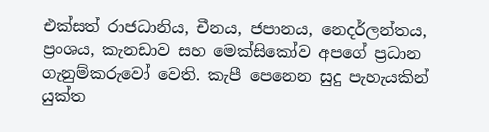එක්‌සත් රාජධානිය, චීනය, ජපානය, නෙදර්ලන්තය, ප්‍රංශය, කැනඩාව සහ මෙක්‌සිකෝව අපගේ ප්‍රධාන ගැනුම්කරුවෝ වෙති. කැපී පෙනෙන සුදු පැහැයකින් යුක්‌ත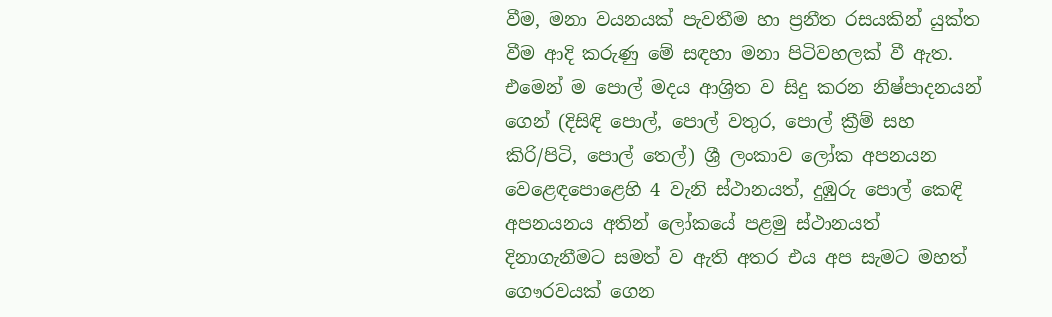වීම, මනා වයනයක්‌ පැවතීම හා ප්‍රනීත රසයකින් යුක්‌ත වීම ආදි කරුණු මේ සඳහා මනා පිටිවහලක්‌ වී ඇත. එමෙන් ම පොල් මදය ආශ්‍රිත ව සිදු කරන නිෂ්පාදනයන් ගෙන් (දිසිඳි පොල්, පොල් වතුර, පොල් ක්‍රීම් සහ කිරි/පිටි, පොල් තෙල්) ශ්‍රී ලංකාව ලෝක අපනයන වෙළෙඳපොළෙහි 4 වැනි ස්‌ථානයත්, දුඹුරු පොල් කෙඳි අපනයනය අතින් ලෝකයේ පළමු ස්‌ථානයත් දිනාගැනීමට සමත් ව ඇති අතර එය අප සැමට මහත් ගෞරවයක්‌ ගෙන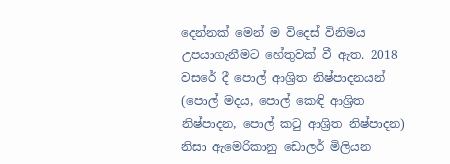දෙන්නක්‌ මෙන් ම විදෙස්‌ විනිමය උපයාගැනීමට හේතුවක්‌ වී ඇත. 2018 වසරේ දී පොල් ආශ්‍රිත නිෂ්පාදනයන් (පොල් මදය, පොල් කෙඳි ආශ්‍රිත නිෂ්පාදන, පොල් කටු ආශ්‍රිත නිෂ්පාදන) නිසා ඇමෙරිකානු ඩොලර් මිලියන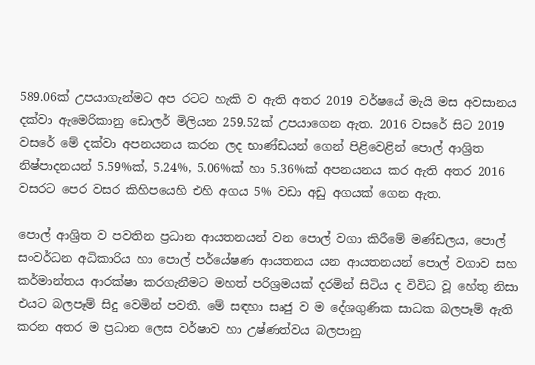589.06ක්‌ උපයාගැන්මට අප රටට හැකි ව ඇති අතර 2019 වර්ෂයේ මැයි මස අවසානය දක්‌වා ඇමෙරිකානු ඩොලර් මිලියන 259.52ක්‌ උපයාගෙන ඇත. 2016 වසරේ සිට 2019 වසරේ මේ දක්‌වා අපනයනය කරන ලද භාණ්‌ඩයන් ගෙන් පිළිවෙළින් පොල් ආශ්‍රිත නිෂ්පාදනයන් 5.59%ක්‌, 5.24%, 5.06%ක්‌ හා 5.36%ක්‌ අපනයනය කර ඇති අතර 2016 වසරට පෙර වසර කිහිපයෙහි එහි අගය 5% වඩා අඩු අගයක්‌ ගෙන ඇත.

පොල් ආශ්‍රිත ව පවතින ප්‍රධාන ආයතනයන් වන පොල් වගා කිරීමේ මණ්‌ඩලය, පොල් සංවර්ධන අධිකාරිය හා පොල් පර්යේෂණ ආයතනය යන ආයතනයන් පොල් වගාව සහ කර්මාන්තය ආරක්ෂා කරගැනීමට මහත් පරිශ්‍රමයක්‌ දරමින් සිටිය ද විවිධ වූ හේතු නිසා එයට බලපෑම් සිදු වෙමින් පවතී. මේ සඳහා සෘජු ව ම දේශගුණික සාධක බලපෑම් ඇති කරන අතර ම ප්‍රධාන ලෙස වර්ෂාව හා උෂ්ණත්වය බලපානු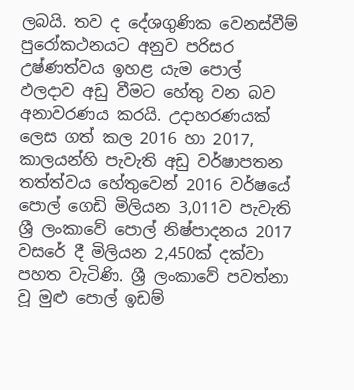ලබයි. තව ද දේශගුණික වෙනස්‌වීම් පුරෝකථනයට අනුව පරිසර උෂ්ණත්වය ඉහළ යැම පොල් ඵලදාව අඩු වීමට හේතු වන බව අනාවරණය කරයි. උදාහරණයක්‌ ලෙස ගත් කල 2016 හා 2017, කාලයන්හි පැවැති අඩු වර්ෂාපතන තත්ත්වය හේතුවෙන් 2016 වර්ෂයේ පොල් ගෙඩි මිලියන 3,011ව පැවැති ශ්‍රී ලංකාවේ පොල් නිෂ්පාදනය 2017 වසරේ දී මිලියන 2,450ක්‌ දක්‌වා පහත වැටිණි. ශ්‍රී ලංකාවේ පවත්නා වූ මුළු පොල් ඉඩම්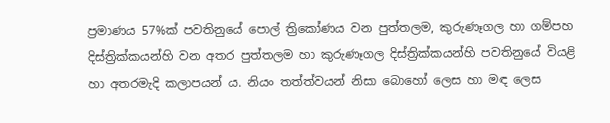ප්‍රමාණය 57%ක්‌ පවතිනුයේ පොල් ත්‍රිකෝණය වන පුත්තලම, කුරුණෑගල හා ගම්පහ දිස්‌ත්‍රික්‌කයන්හි වන අතර පුත්තලම හා කුරුණෑගල දිස්‌ත්‍රික්‌කයන්හි පවතිනුයේ වියළි හා අතරමැදි කලාපයන් ය. නියං තත්ත්වයන් නිසා බොහෝ ලෙස හා මඳ ලෙස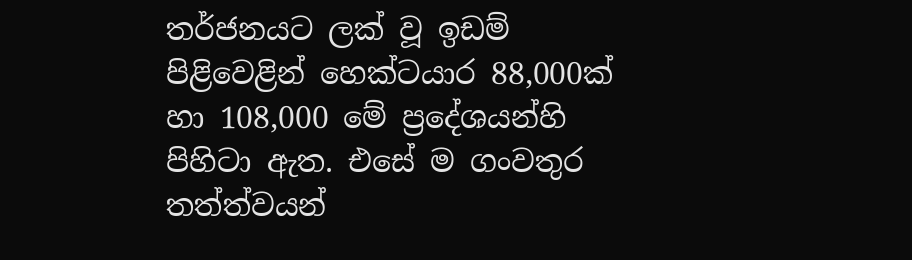තර්ජනයට ලක්‌ වූ ඉඩම් පිළිවෙළින් හෙක්‌ටයාර 88,000ක්‌ හා 108,000 මේ ප්‍රදේශයන්හි පිහිටා ඇත. එසේ ම ගංවතුර තත්ත්වයන්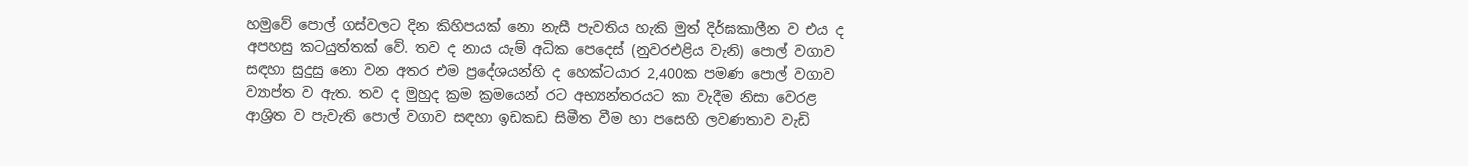හමුවේ පොල් ගස්‌වලට දින කිහිපයක්‌ නො නැසී පැවතිය හැකි මුත් දිර්ඝකාලීන ව එය ද අපහසු කටයුත්තක්‌ වේ. තව ද නාය යැම් අධික පෙදෙස්‌ (නුවරඑළිය වැනි) පොල් වගාව සඳහා සුදුසු නො වන අතර එම ප්‍රදේශයන්හි ද හෙක්‌ටයාර 2,400ක පමණ පොල් වගාව ව්‍යාප්ත ව ඇත. තව ද මුහුද ක්‍රම ක්‍රමයෙන් රට අභ්‍යන්තරයට කා වැදීම නිසා වෙරළ ආශ්‍රිත ව පැවැති පොල් වගාව සඳහා ඉඩකඩ සිමීත වීම හා පසෙහි ලවණතාව වැඩි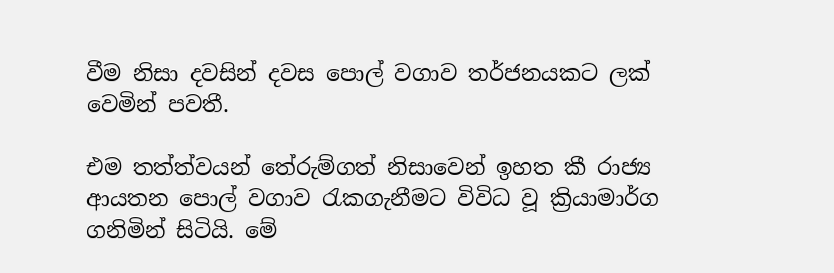වීම නිසා දවසින් දවස පොල් වගාව තර්ජනයකට ලක්‌ වෙමින් පවතී.

එම තත්ත්වයන් තේරුම්ගත් නිසාවෙන් ඉහත කී රාජ්‍ය ආයතන පොල් වගාව රැකගැනීමට විවිධ වූ ක්‍රියාමාර්ග ගනිමින් සිටියි. මේ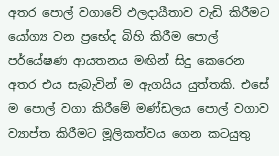අතර පොල් වගාවේ ඵලදායීතාව වැඩි කිරීමට යෝග්‍ය වන ප්‍රභේද බිහි කිරීම පොල් පර්යේෂණ ආයතනය මඟින් සිදු කෙරෙන අතර එය සැබැවින් ම ඇගයිය යුත්තකි. එසේ ම පොල් වගා කිරීමේ මණ්‌ඩලය පොල් වගාව ව්‍යාප්ත කිරීමට මූලිකත්වය ගෙන කටයුතු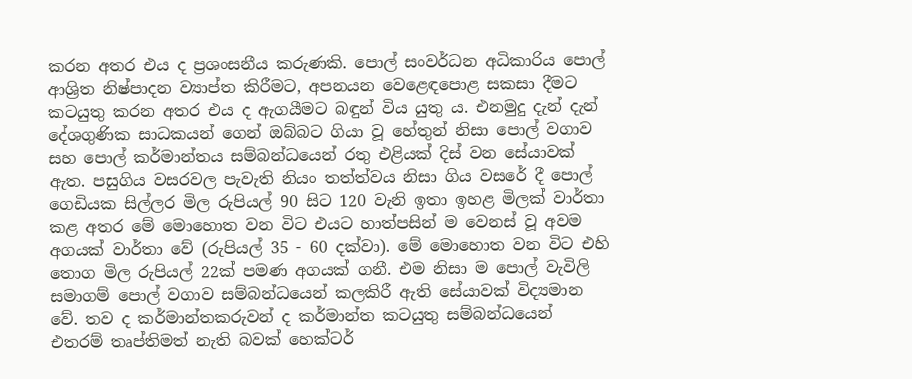කරන අතර එය ද ප්‍රශංසනීය කරුණකි. පොල් සංවර්ධන අධිකාරිය පොල් ආශ්‍රිත නිෂ්පාදන ව්‍යාප්ත කිරීමට, අපනයන වෙළෙඳපොළ සකසා දීමට කටයුතු කරන අතර එය ද ඇගයීමට බඳුන් විය යුතු ය. එනමුදු දැන් දැන් දේශගුණික සාධකයන් ගෙන් ඔබ්බට ගියා වූ හේතුන් නිසා පොල් වගාව සහ පොල් කර්මාන්තය සම්බන්ධයෙන් රතු එළියක්‌ දිස්‌ වන සේයාවක්‌ ඇත. පසුගිය වසරවල පැවැති නියං තත්ත්වය නිසා ගිය වසරේ දී පොල් ගෙඩියක සිල්ලර මිල රුපියල් 90 සිට 120 වැනි ඉතා ඉහළ මිලක්‌ වාර්තා කළ අතර මේ මොහොත වන විට එයට හාත්පසින් ම වෙනස්‌ වූ අවම අගයක්‌ වාර්තා වේ (රුපියල් 35 - 60 දක්‌වා). මේ මොහොත වන විට එහි තොග මිල රුපියල් 22ක්‌ පමණ අගයක්‌ ගනී. එම නිසා ම පොල් වැවිලි සමාගම් පොල් වගාව සම්බන්ධයෙන් කලකිරී ඇති සේයාවක්‌ විද්‍යමාන වේ. තව ද කර්මාන්තකරුවන් ද කර්මාන්ත කටයුතු සම්බන්ධයෙන් එතරම් තෘප්තිමත් නැති බවක්‌ හෙක්‌ටර්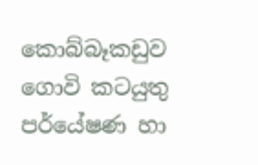කොබ්බෑකඩුව ගොවි කටයුතු පර්යේෂණ හා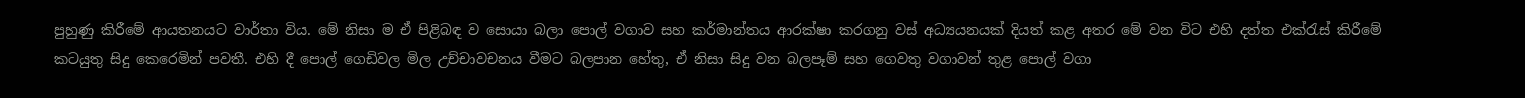පුහුණු කිරීමේ ආයතනයට වාර්තා විය. මේ නිසා ම ඒ පිළිබඳ ව සොයා බලා පොල් වගාව සහ කර්මාන්තය ආරක්ෂා කරගනු වස්‌ අධ්‍යයනයක්‌ දියත් කළ අතර මේ වන විට එහි දත්ත එක්‌රැස්‌ කිරීමේ කටයුතු සිදු කෙරෙමින් පවතී. එහි දී පොල් ගෙඩිවල මිල උච්චාවචනය වීමට බලපාන හේතු, ඒ නිසා සිදු වන බලපෑම් සහ ගෙවතු වගාවන් තුළ පොල් වගා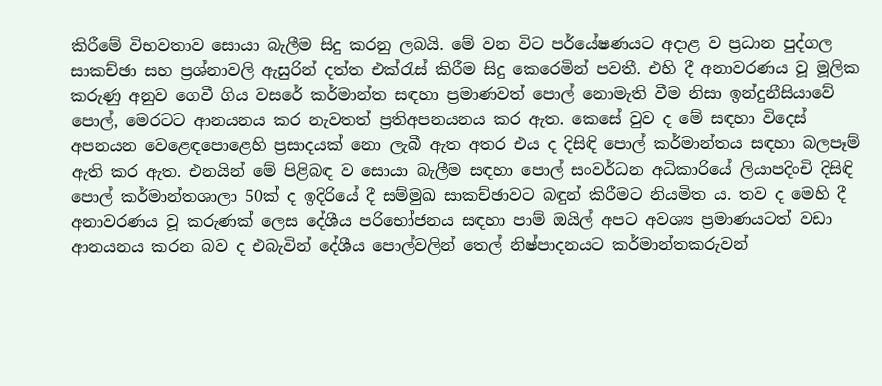කිරීමේ විභවතාව සොයා බැලීම සිදු කරනු ලබයි. මේ වන විට පර්යේෂණයට අදාළ ව ප්‍රධාන පුද්ගල සාකච්ඡා සහ ප්‍රශ්නාවලි ඇසුරින් දත්ත එක්‌රැස්‌ කිරීම සිදු කෙරෙමින් පවතී. එහි දී අනාවරණය වූ මූලික කරුණු අනුව ගෙවී ගිය වසරේ කර්මාන්ත සඳහා ප්‍රමාණවත් පොල් නොමැති වීම නිසා ඉන්දුනීසියාවේ පොල්, මෙරටට ආනයනය කර නැවතත් ප්‍රතිඅපනයනය කර ඇත. කෙසේ වුව ද මේ සඳහා විදෙස්‌ අපනයන වෙළෙඳපොළෙහි ප්‍රසාදයක්‌ නො ලැබී ඇත අතර එය ද දිසිඳි පොල් කර්මාන්තය සඳහා බලපෑම් ඇති කර ඇත. එනයින් මේ පිළිබඳ ව සොයා බැලීම සඳහා පොල් සංවර්ධන අධිකාරියේ ලියාපදිංචි දිසිඳි පොල් කර්මාන්තශාලා 50ක්‌ ද ඉදිරියේ දී සම්මුඛ සාකච්ඡාවට බඳුන් කිරීමට නියමිත ය. තව ද මෙහි දී අනාවරණය වූ කරුණක්‌ ලෙස දේශීය පරිභෝජනය සඳහා පාම් ඔයිල් අපට අවශ්‍ය ප්‍රමාණයටත් වඩා ආනයනය කරන බව ද එබැවින් දේශීය පොල්වලින් තෙල් නිෂ්පාදනයට කර්මාන්තකරුවන්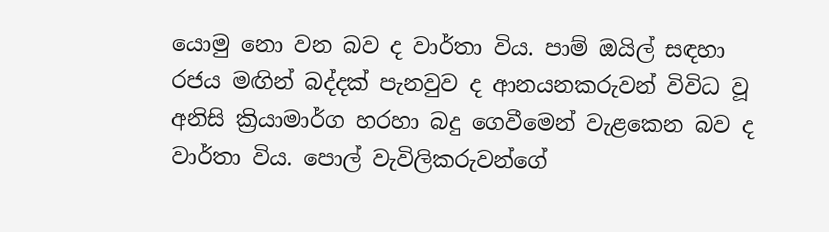යොමු නො වන බව ද වාර්තා විය. පාම් ඔයිල් සඳහා රජය මඟින් බද්දක්‌ පැනවුව ද ආනයනකරුවන් විවිධ වූ අනිසි ක්‍රියාමාර්ග හරහා බදු ගෙවීමෙන් වැළකෙන බව ද වාර්තා විය. පොල් වැවිලිකරුවන්ගේ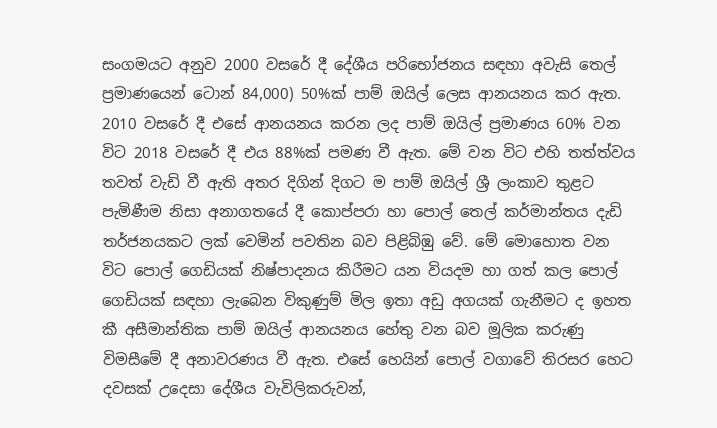සංගමයට අනුව 2000 වසරේ දී දේශීය පරිභෝජනය සඳහා අවැසි තෙල් ප්‍රමාණයෙන් ටොන් 84,000) 50%ක්‌ පාම් ඔයිල් ලෙස ආනයනය කර ඇත. 2010 වසරේ දී එසේ ආනයනය කරන ලද පාම් ඔයිල් ප්‍රමාණය 60% වන විට 2018 වසරේ දී එය 88%ක්‌ පමණ වී ඇත. මේ වන විට එහි තත්ත්වය තවත් වැඩි වී ඇති අතර දිගින් දිගට ම පාම් ඔයිල් ශ්‍රී ලංකාව තුළට පැමිණීම නිසා අනාගතයේ දී කොප්පරා හා පොල් තෙල් කර්මාන්තය දැඩි තර්ජනයකට ලක්‌ වෙමින් පවතින බව පිළිබිඹු වේ. මේ මොහොත වන විට පොල් ගෙඩියක්‌ නිෂ්පාදනය කිරීමට යන වියදම හා ගත් කල පොල් ගෙඩියක්‌ සඳහා ලැබෙන විකුණුම් මිල ඉතා අඩු අගයක්‌ ගැනීමට ද ඉහත කී අසීමාන්තික පාම් ඔයිල් ආනයනය හේතු වන බව මූලික කරුණු විමසීමේ දී අනාවරණය වී ඇත. එසේ හෙයින් පොල් වගාවේ තිරසර හෙට දවසක්‌ උදෙසා දේශීය වැවිලිකරුවන්,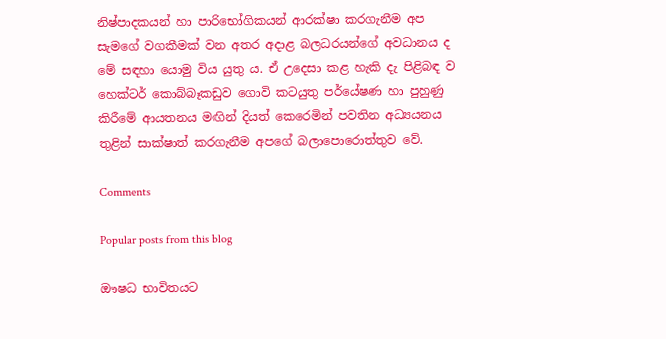නිෂ්පාදකයන් හා පාරිභෝගිකයන් ආරක්ෂා කරගැනීම අප සැමගේ වගකීමක්‌ වන අතර අදාළ බලධරයන්ගේ අවධානය ද මේ සඳහා යොමු විය යුතු ය. ඒ උදෙසා කළ හැකි දැ පිළිබඳ ව හෙක්‌ටර් කොබ්බෑකඩුව ගොවි කටයුතු පර්යේෂණ හා පුහුණු කිරීමේ ආයතනය මඟින් දියත් කෙරෙමින් පවතින අධ්‍යයනය තුළින් සාක්ෂාත් කරගැනීම අපගේ බලාපොරොත්තුව වේ.

Comments

Popular posts from this blog

ඖෂධ භාවිතයට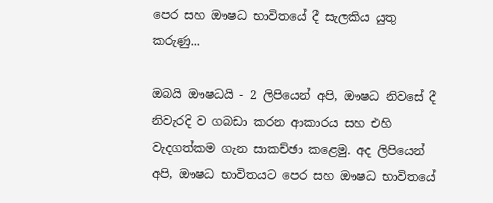පෙර සහ ඖෂධ භාවිතයේ දී සැලකිය යුතු කරුණු...

ඔබයි ඖෂධයි - 2 ලිපියෙන් අපි, ඖෂධ නිවසේ දී නිවැරදි ව ගබඩා කරන ආකාරය සහ එහි වැදගත්කම ගැන සාකච්ඡා කළෙමු. අද ලිපියෙන් අපි, ඖෂධ භාවිතයට පෙර සහ ඖෂධ භාවිතයේ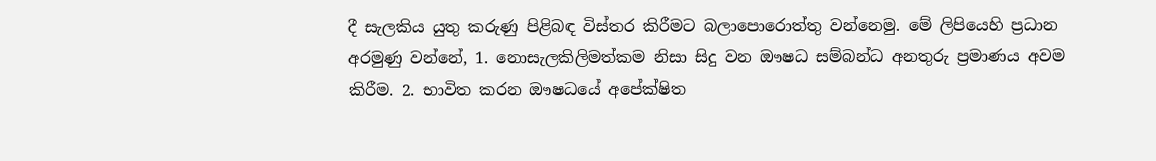දී සැලකිය යුතු කරුණු පිළිබඳ විස්‌තර කිරීමට බලාපොරොත්තු වන්නෙමු. මේ ලිපියෙහි ප්‍රධාන අරමුණු වන්නේ, 1. නොසැලකිලිමත්කම නිසා සිදු වන ඖෂධ සම්බන්ධ අනතුරු ප්‍රමාණය අවම කිරීම. 2. භාවිත කරන ඖෂධයේ අපේක්ෂිත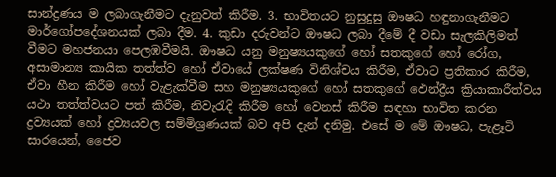සාන්ද්‍රණය ම ලබාගැනීමට දැනුවත් කිරීම. 3. භාවිතයට නුසුදුසු ඖෂධ හඳුනාගැනීමට මාර්ගෝපදේශනයක්‌ ලබා දීම. 4. කුඩා දරුවන්ට ඖෂධ ලබා දීමේ දී වඩා සැලකිලිමත් වීමට මහජනයා පෙලඹවීමයි. ඖෂධ යනු මනුෂ්‍යයකුගේ හෝ සතකුගේ හෝ රෝග, අසාමාන්‍ය කායික තත්ත්ව හෝ ඒවායේ ලක්ෂණ විනිශ්චය කිරීම, ඒවාට ප්‍රතිකාර කිරීම, ඒවා හීන කිරීම හෝ වැළැක්‌වීම සහ මනුෂ්‍යයකුගේ හෝ සතකුගේ ඵෙන්ද්‍රීය ක්‍රියාකාරීත්වය යථා තත්ත්වයට පත් කිරීම, නිවැරැදි කිරීම හෝ වෙනස්‌ කිරීම සඳහා භාවිත කරන ද්‍රව්‍යයක්‌ හෝ ද්‍රව්‍යයවල සම්මිශ්‍රණයක්‌ බව අපි දැන් දනිමු. එසේ ම මේ ඖෂධ, පැළෑටි සාරයෙන්, ජෛව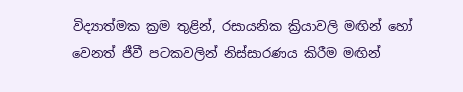විද්‍යාත්මක ක්‍රම තුළින්, රසායනික ක්‍රියාවලි මඟින් හෝ වෙනත් ජීවී පටකවලින් නිස්‌සාරණය කිරීම මඟින්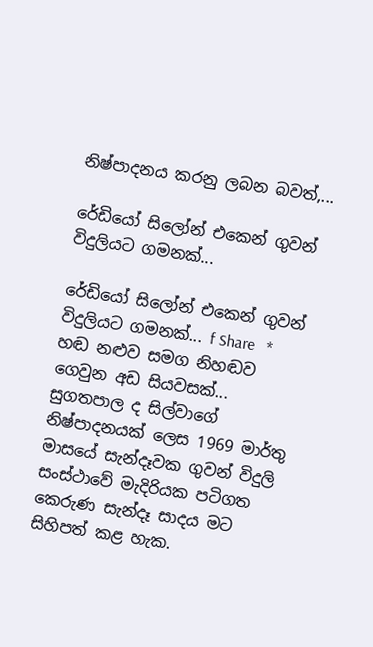නිෂ්පාදනය කරනු ලබන බවත්,...

රේඩියෝ සිලෝන් එකෙන් ගුවන් විදුලියට ගමනක්...

රේඩියෝ සිලෝන් එකෙන් ගුවන් විදුලියට ගමනක්... f Share   * හඬ නළුව සමග නිහඬව ගෙවුන අඩ සියවසක්...     සුගතපාල ද සිල්වාගේ නිෂ්පාදනයක් ලෙස 1969 මාර්තු මාසයේ සැන්දෑවක ගුවන් විදුලි සංස්ථාවේ මැදිරියක පටිගත කෙරුණ සැන්දෑ සාදය මට සිහිපත් කළ හැක.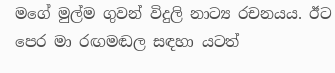මගේ මුල්ම ගුවන් විදුලි නාට්‍ය රචනයය. ඊට පෙර මා රඟමඬල සඳහා යටත්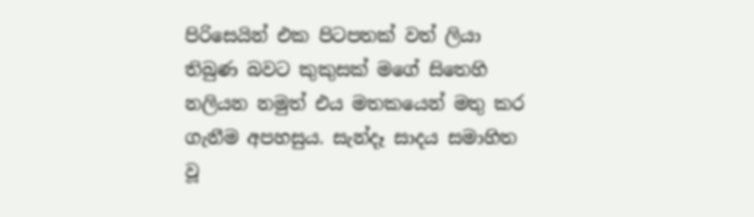පිරිසෙයින් එක පිටපතක් වත් ලියා තිබුණ බවට කුකුසක් මගේ සිතෙහි නලියන නමුත් එය මතකයෙන් මතු කර ගැනීම අපහසුය. සැන්දෑ සාදය සමාහිත වූ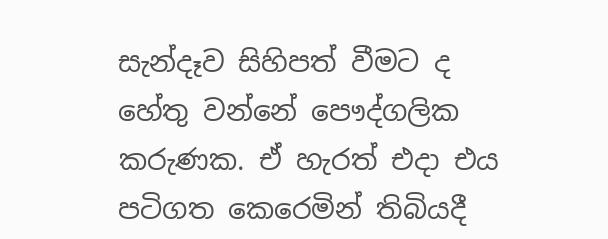සැන්දෑව සිහිපත් වීමට ද හේතු වන්නේ පෞද්ගලික කරුණක. ඒ හැරත් එදා එය පටිගත කෙරෙමින් තිබියදී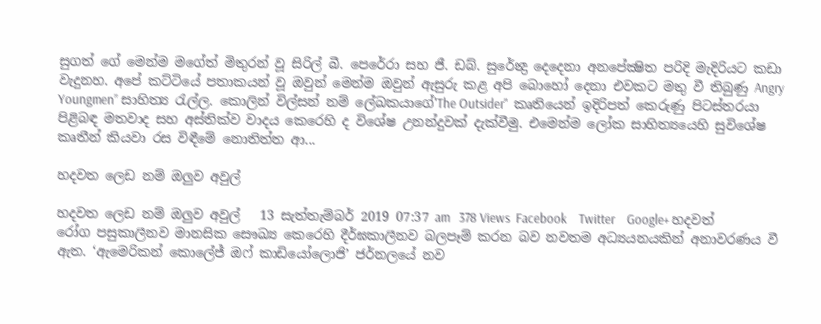සුගත් ගේ මෙන්ම මගේත් මිතුරන් වූ සිරිල් බී. පෙරේරා සහ ජී. ඩබ්. සුරේන්‍ද්‍ර දෙදෙනා අනපේක්‍ෂිත පරිදි මැදිරියට කඩා වැදුනහ. අපේ කට්ටියේ පතාකයන් වූ ඔවුන් මෙන්ම ඔවුන් ඇසුරු කළ අපි බොහෝ දෙනා එවකට මතු වී තිබුණු Angry Youngmen” සාහිත්‍ය රැල්ල. කොලින් විල්සන් නම් ලේඛකයාගේ'The Outsider"  කෘතියෙන් ඉදිරිපත් කෙරුණු පිටස්තරයා පිළිබඳ මතවාද සහ අස්තික්ව වාදය කෙරෙහි ද විශේෂ උනන්දුවක් දැක්වීමු. එමෙන්ම ලෝක සාහිත්‍යයෙහි සුවිශේෂ කෘතීන් කියවා රස විඳීමේ නොතිත්ත ආ...

හදවත ලෙඩ නම් ඔලුව අවුල්

හදවත ලෙඩ නම් ඔලුව අවුල්   13 සැත්තැම්බර් 2019 07:37 am   378 Views  Facebook    Twitter    Google+ හදවත් රෝග පසුකාලීනව මානසික සෞඛ්‍ය කෙරෙහි දීර්ඝකාලීනව බලපෑම් කරන බව නවතම අධ්‍යයනයකින් අනාවරණය වී ඇත. ‘ඇමෙරිකන් කොලේජ් ඔෆ් කාඩියෝලොජි’ ජර්නලයේ නව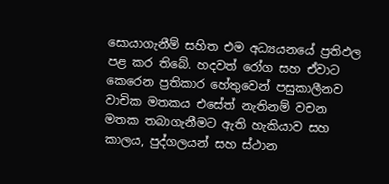සොයාගැනීම් සහිත එම අධ්‍යයනයේ ප්‍රතිඵල පළ කර තිබේ. හදවත් රෝග සහ ඒවාට කෙරෙන ප්‍රතිකාර හේතුවෙන් පසුකාලීනව වාචික මතකය එසේත් නැතිනම් වචන මතක තබාගැනීමට ඇති හැකියාව සහ කාලය, පුද්ගලයන් සහ ස්ථාන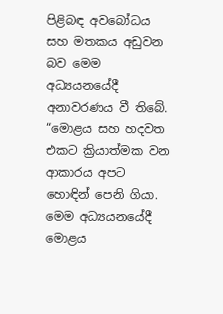පිළිබඳ අවබෝධය සහ මතකය අඩුවන බව මෙම අධ්‍යයනයේදී අනාවරණය වී තිබේ. “මොළය සහ හදවත එකට ක්‍රියාත්මක වන ආකාරය අපට හොඳින් පෙනි ගියා. මෙම අධ්‍යයනයේදී මොළය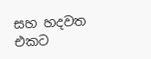සහ හදවත එකට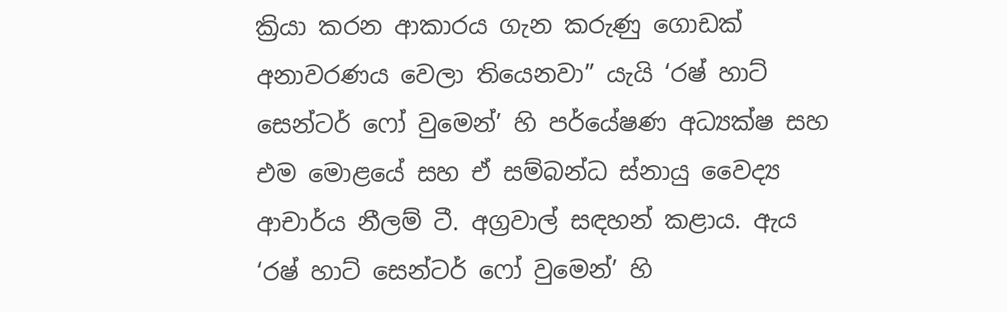ක්‍රියා කරන ආකාරය ගැන කරුණු ගොඩක් අනාවරණය වෙලා තියෙනවා” යැයි ‘රෂ් හාට් සෙන්ටර් ෆෝ වුමෙන්’ හි පර්යේෂණ අධ්‍යක්ෂ සහ එම මොළයේ සහ ඒ සම්බන්ධ ස්නායු වෛද්‍ය ආචාර්ය නීලම් ටී. අග්‍රවාල් සඳහන් කළාය. ඇය ‘රෂ් හාට් සෙන්ටර් ෆෝ වුමෙන්’ හි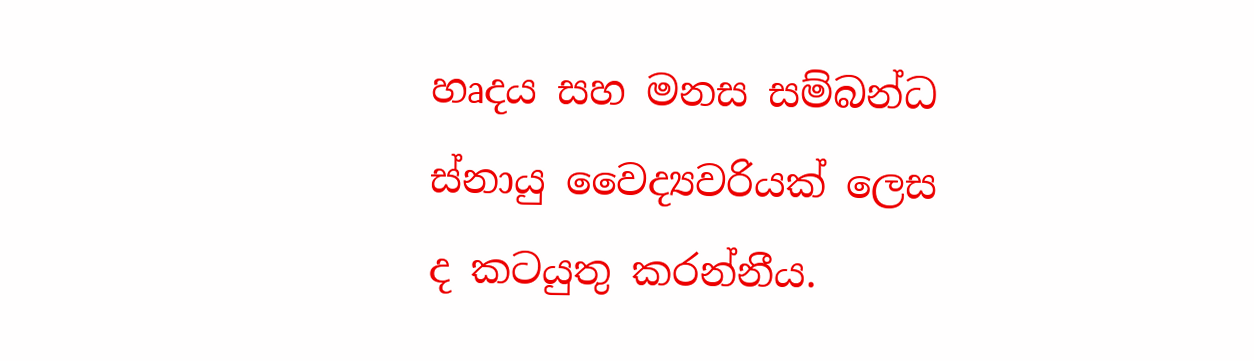හෘදය සහ මනස සම්බන්ධ ස්නායු වෛද්‍යවරියක් ලෙස ද කටයුතු කරන්නීය.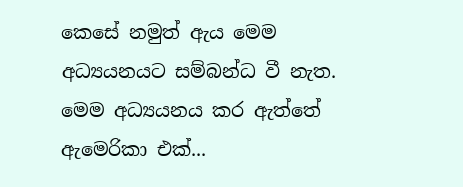කෙසේ නමුත් ඇය මෙම අධ්‍යයනයට සම්බන්ධ වී නැත. මෙම අධ්‍යයනය කර ඇත්තේ ඇමෙරිකා එක්...